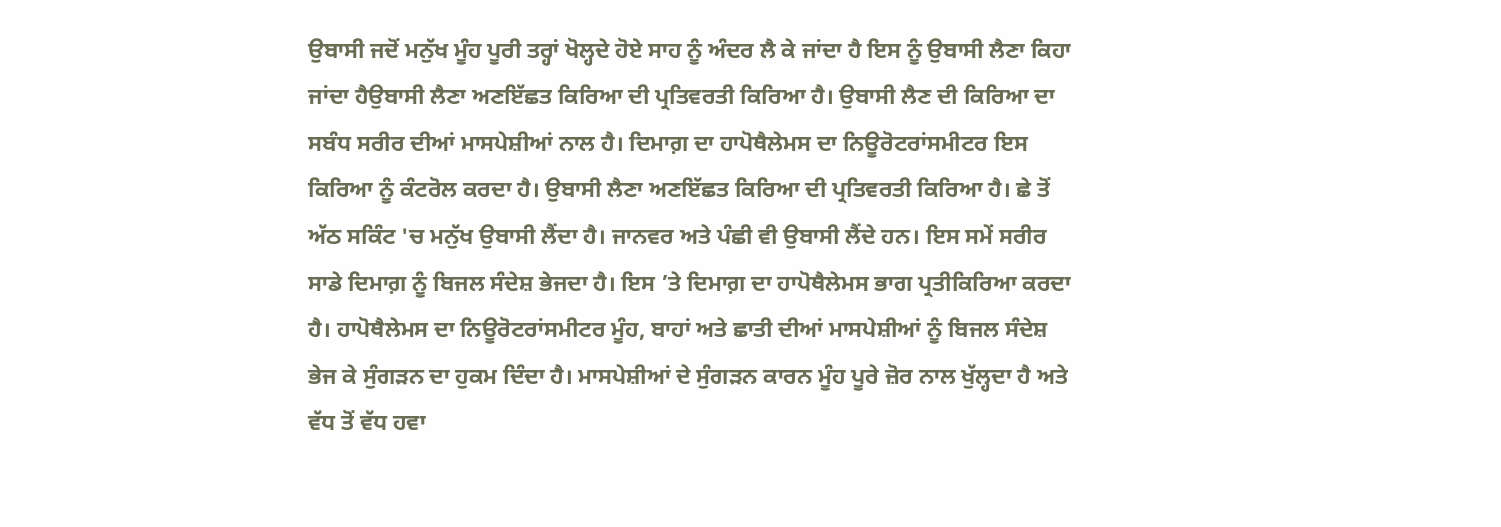ਉਬਾਸੀ ਜਦੋਂ ਮਨੁੱਖ ਮੂੰਹ ਪੂਰੀ ਤਰ੍ਹਾਂ ਖੋਲ੍ਹਦੇ ਹੋਏ ਸਾਹ ਨੂੰ ਅੰਦਰ ਲੈ ਕੇ ਜਾਂਦਾ ਹੈ ਇਸ ਨੂੰ ਉਬਾਸੀ ਲੈਣਾ ਕਿਹਾ ਜਾਂਦਾ ਹੈਉਬਾਸੀ ਲੈਣਾ ਅਣਇੱਛਤ ਕਿਰਿਆ ਦੀ ਪ੍ਰਤਿਵਰਤੀ ਕਿਰਿਆ ਹੈ। ਉਬਾਸੀ ਲੈਣ ਦੀ ਕਿਰਿਆ ਦਾ ਸਬੰਧ ਸਰੀਰ ਦੀਆਂ ਮਾਸਪੇਸ਼ੀਆਂ ਨਾਲ ਹੈ। ਦਿਮਾਗ਼ ਦਾ ਹਾਪੋਥੈਲੇਮਸ ਦਾ ਨਿਊਰੋਟਰਾਂਸਮੀਟਰ ਇਸ ਕਿਰਿਆ ਨੂੰ ਕੰਟਰੋਲ ਕਰਦਾ ਹੈ। ਉਬਾਸੀ ਲੈਣਾ ਅਣਇੱਛਤ ਕਿਰਿਆ ਦੀ ਪ੍ਰਤਿਵਰਤੀ ਕਿਰਿਆ ਹੈ। ਛੇ ਤੋਂ ਅੱਠ ਸਕਿੰਟ 'ਚ ਮਨੁੱਖ ਉਬਾਸੀ ਲੈਂਦਾ ਹੈ। ਜਾਨਵਰ ਅਤੇ ਪੰਛੀ ਵੀ ਉਬਾਸੀ ਲੈਂਦੇ ਹਨ। ਇਸ ਸਮੇਂ ਸਰੀਰ ਸਾਡੇ ਦਿਮਾਗ਼ ਨੂੰ ਬਿਜਲ ਸੰਦੇਸ਼ ਭੇਜਦਾ ਹੈ। ਇਸ ’ਤੇ ਦਿਮਾਗ਼ ਦਾ ਹਾਪੋਥੈਲੇਮਸ ਭਾਗ ਪ੍ਰਤੀਕਿਰਿਆ ਕਰਦਾ ਹੈ। ਹਾਪੋਥੈਲੇਮਸ ਦਾ ਨਿਊਰੋਟਰਾਂਸਮੀਟਰ ਮੂੰਹ, ਬਾਹਾਂ ਅਤੇ ਛਾਤੀ ਦੀਆਂ ਮਾਸਪੇਸ਼ੀਆਂ ਨੂੰ ਬਿਜਲ ਸੰਦੇਸ਼ ਭੇਜ ਕੇ ਸੁੰਗੜਨ ਦਾ ਹੁਕਮ ਦਿੰਦਾ ਹੈ। ਮਾਸਪੇਸ਼ੀਆਂ ਦੇ ਸੁੰਗਡ਼ਨ ਕਾਰਨ ਮੂੰਹ ਪੂਰੇ ਜ਼ੋਰ ਨਾਲ ਖੁੱਲ੍ਹਦਾ ਹੈ ਅਤੇ ਵੱਧ ਤੋਂ ਵੱਧ ਹਵਾ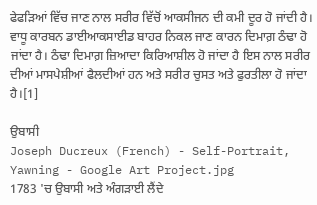ਫੇਫਡ਼ਿਆਂ ਵਿੱਚ ਜਾਣ ਨਾਲ ਸਰੀਰ ਵਿੱਚੋਂ ਆਕਸੀਜਨ ਦੀ ਕਮੀ ਦੂਰ ਹੋ ਜਾਂਦੀ ਹੈ। ਵਾਧੂ ਕਾਰਬਨ ਡਾਈਆਕਸਾਈਡ ਬਾਹਰ ਨਿਕਲ ਜਾਣ ਕਾਰਨ ਦਿਮਾਗ਼ ਠੰਢਾ ਹੋ ਜਾਂਦਾ ਹੈ। ਠੰਢਾ ਦਿਮਾਗ਼ ਜ਼ਿਆਦਾ ਕਿਰਿਆਸ਼ੀਲ ਹੋ ਜਾਂਦਾ ਹੈ ਇਸ ਨਾਲ ਸਰੀਰ ਦੀਆਂ ਮਾਸਪੇਸ਼ੀਆਂ ਫੈਲਦੀਆਂ ਹਨ ਅਤੇ ਸਰੀਰ ਚੁਸਤ ਅਤੇ ਫੁਰਤੀਲਾ ਹੋ ਜਾਂਦਾ ਹੈ।[1]

ਉਬਾਸੀ
Joseph Ducreux (French) - Self-Portrait, Yawning - Google Art Project.jpg
1783 'ਚ ਉਬਾਸੀ ਅਤੇ ਅੰਗੜਾਈ ਲੈਂਦੇ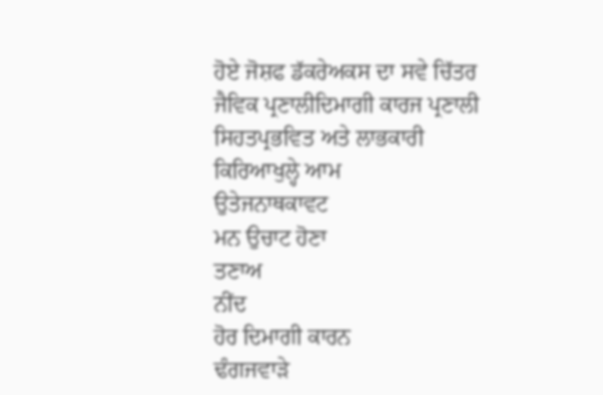ਹੋਏ ਜੋਸ਼ਫ ਡੱਕਰੇਅਕਸ ਦਾ ਸਵੇ ਚਿੱਤਰ
ਜੈਵਿਕ ਪ੍ਰਣਾਲੀਦਿਮਾਗੀ ਕਾਰਜ ਪ੍ਰਣਾਲੀ
ਸਿਹਤਪ੍ਰਭਵਿਤ ਅਤੇ ਲਾਭਕਾਰੀ
ਕਿਰਿਆਖੁਲ੍ਹੇ ਆਮ
ਉਤੇਜਨਾਥਕਾਵਟ
ਮਨ ਉਚਾਟ ਹੋਣਾ
ਤਣਾਅ
ਨੀਂਦ
ਹੋਰ ਦਿਮਾਗੀ ਕਾਰਨ
ਢੰਗਜਵਾੜੇ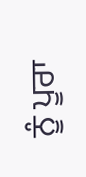ਨੂੰ ਪੂਰਾ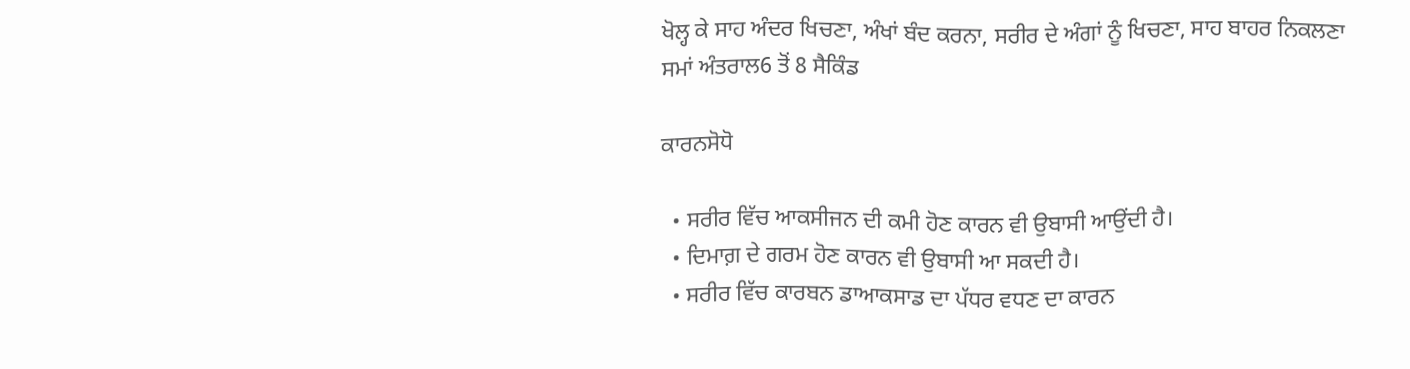ਖੋਲ੍ਹ ਕੇ ਸਾਹ ਅੰਦਰ ਖਿਚਣਾ, ਅੰਖਾਂ ਬੰਦ ਕਰਨਾ, ਸਰੀਰ ਦੇ ਅੰਗਾਂ ਨੂੰ ਖਿਚਣਾ, ਸਾਹ ਬਾਹਰ ਨਿਕਲਣਾ
ਸਮਾਂ ਅੰਤਰਾਲ6 ਤੋਂ 8 ਸੈਕਿੰਡ

ਕਾਰਨਸੋਧੋ

  • ਸਰੀਰ ਵਿੱਚ ਆਕਸੀਜਨ ਦੀ ਕਮੀ ਹੋਣ ਕਾਰਨ ਵੀ ਉਬਾਸੀ ਆਉਂਦੀ ਹੈ।
  • ਦਿਮਾਗ਼ ਦੇ ਗਰਮ ਹੋਣ ਕਾਰਨ ਵੀ ਉਬਾਸੀ ਆ ਸਕਦੀ ਹੈ।
  • ਸਰੀਰ ਵਿੱਚ ਕਾਰਬਨ ਡਾਆਕਸਾਡ ਦਾ ਪੱਧਰ ਵਧਣ ਦਾ ਕਾਰਨ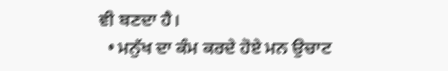ਵੀ ਬਣਦਾ ਹੈ।
  • ਮਨੁੱਖ ਦਾ ਕੰਮ ਕਰਦੇ ਹੋਏ ਮਨ ਉਚਾਟ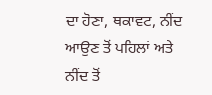ਦਾ ਹੋਣਾ, ਥਕਾਵਟ, ਨੀਂਦ ਆਉਣ ਤੋਂ ਪਹਿਲਾਂ ਅਤੇ ਨੀਂਦ ਤੋਂ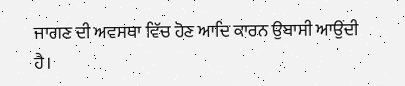ਜਾਗਣ ਦੀ ਅਵਸਥਾ ਵਿੱਚ ਹੋਣ ਆਦਿ ਕਾਰਨ ਉਬਾਸੀ ਆਉਂਦੀ ਹੈ।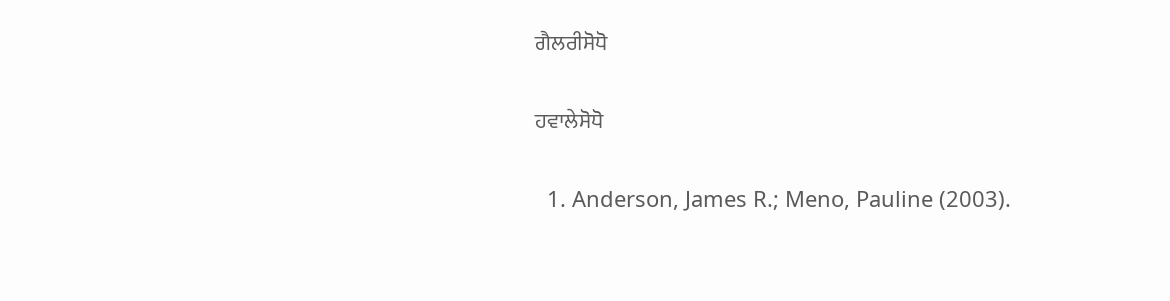ਗੈਲਰੀਸੋਧੋ

ਹਵਾਲੇਸੋਧੋ

  1. Anderson, James R.; Meno, Pauline (2003).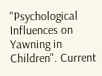"Psychological Influences on Yawning in Children". Current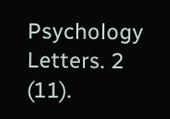Psychology Letters. 2 (11).